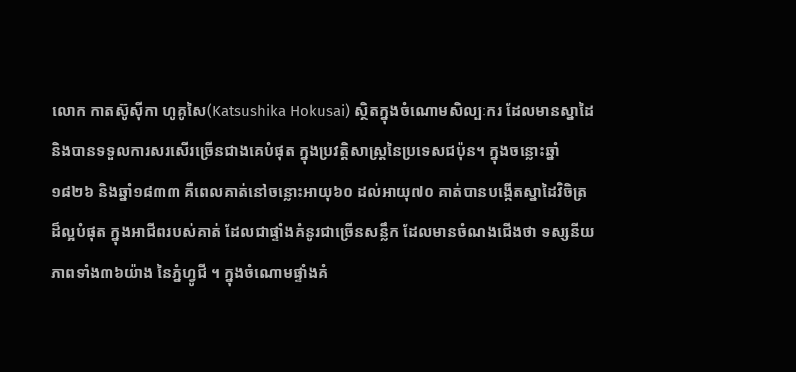លោក កាតស៊ូស៊ីកា ហូគូសៃ(Katsushika Hokusai) ស្ថិតក្នុងចំណោមសិល្បៈករ ដែលមានស្នាដៃ និងបានទទួលការសរសើរច្រើនជាងគេបំផុត ក្នុងប្រវត្តិសាស្ត្រនៃប្រទេសជប៉ុន។ ក្នុងចន្លោះឆ្នាំ ១៨២៦ និងឆ្នាំ១៨៣៣ គឺពេលគាត់នៅចន្លោះអាយុ៦០ ដល់អាយុ៧០ គាត់បានបង្កើតស្នាដៃវិចិត្រដ៏ល្អបំផុត ក្នុងអាជីពរបស់គាត់ ដែលជាផ្ទាំងគំនូរជាច្រើនសន្លឹក ដែលមានចំណងជើងថា ទស្សនីយភាពទាំង៣៦យ៉ាង នៃភ្នំហ្វូជី ។ ក្នុងចំណោមផ្ទាំងគំ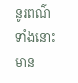នូរពណ៌ទាំងនោះ មាន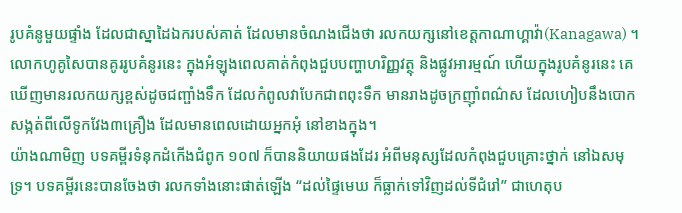រូបគំនូមួយផ្ទាំង ដែលជាស្នាដៃឯករបស់គាត់ ដែលមានចំណងជើងថា រលកយក្សនៅខេត្តកាណាហ្គាវ៉ា(Kanagawa) ។ លោកហូគូសៃបានគូររូបគំនូរនេះ ក្នុងអំឡុងពេលគាត់កំពុងជួបបញ្ហាហរិញ្ញវត្ថុ និងផ្លូវអារម្មណ៍ ហើយក្នុងរូបគំនូរនេះ គេឃើញមានរលកយក្សខ្ពស់ដូចជញ្ផាំងទឹក ដែលកំពូលវាបែកជាពពុះទឹក មានរាងដូចក្រញ៉ាំពណ៌ស ដែលហៀបនឹងបោកសង្កត់ពីលើទូកវែង៣គ្រឿង ដែលមានពេលដោយអ្នកអុំ នៅខាងក្នុង។
យ៉ាងណាមិញ បទគម្ពីរទំនុកដំកើងជំពូក ១០៧ ក៏បាននិយាយផងដែរ អំពីមនុស្សដែលកំពុងជួបគ្រោះថ្នាក់ នៅឯសមុទ្រ។ បទគម្ពីរនេះបានចែងថា រលកទាំងនោះផាត់ឡើង “ដល់ផ្ទៃមេឃ ក៏ធ្លាក់ទៅវិញដល់ទីជំរៅ” ជាហេតុប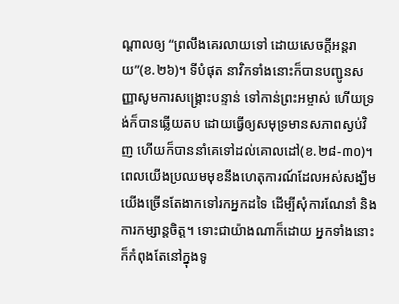ណ្តាលឲ្យ “ព្រលឹងគេរលាយទៅ ដោយសេចក្តីអន្តរាយ”(ខ.២៦)។ ទីបំផុត នាវិកទាំងនោះក៏បានបញ្ជូនសញ្ញាសូមការសង្រ្គោះបន្ទាន់ ទៅកាន់ព្រះអម្ចាស់ ហើយទ្រង់ក៏បានឆ្លើយតប ដោយធ្វើឲ្យសមុទ្រមានសភាពស្ងប់វិញ ហើយក៏បាននាំគេទៅដល់គោលដៅ(ខ.២៨-៣០)។
ពេលយើងប្រឈមមុខនឹងហេតុការណ៍ដែលអស់សង្ឃឹម យើងច្រើនតែងាកទៅរកអ្នកដទៃ ដើម្បីសុំការណែនាំ និងការកម្សាន្តចិត្ត។ ទោះជាយ៉ាងណាក៏ដោយ អ្នកទាំងនោះក៏កំពុងតែនៅក្នុងទូ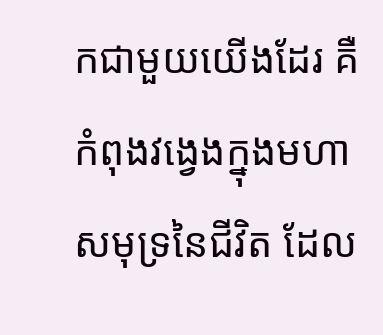កជាមួយយើងដែរ គឺកំពុងវង្វេងក្នុងមហាសមុទ្រនៃជីវិត ដែល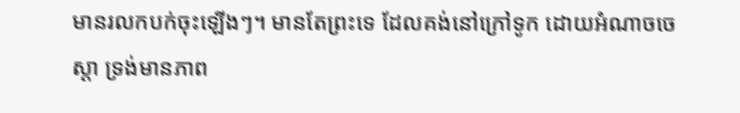មានរលកបក់ចុះឡើងៗ។ មានតែព្រះទេ ដែលគង់នៅក្រៅទូក ដោយអំណាចចេស្តា ទ្រង់មានភាព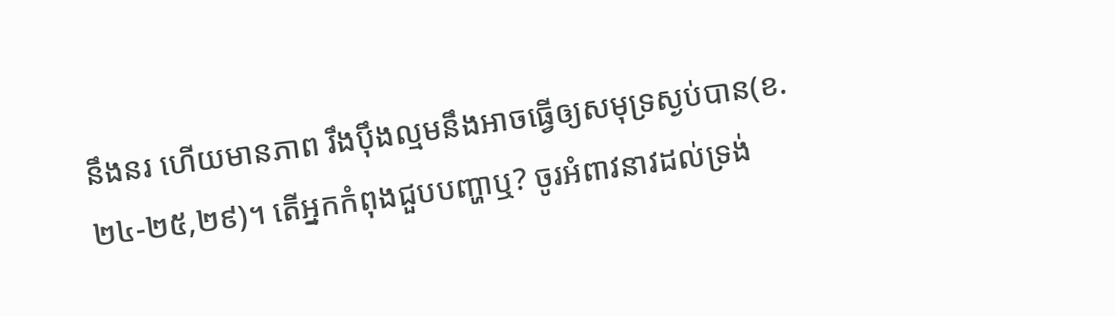នឹងនរ ហើយមានភាព រឹងប៉ឹងល្មមនឹងអាចធ្វើឲ្យសមុទ្រស្ងប់បាន(ខ.២៤-២៥,២៩)។ តើអ្នកកំពុងជួបបញ្ហាឬ? ចូរអំពាវនាវដល់ទ្រង់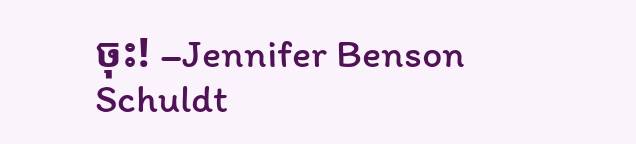ចុះ! –Jennifer Benson Schuldt